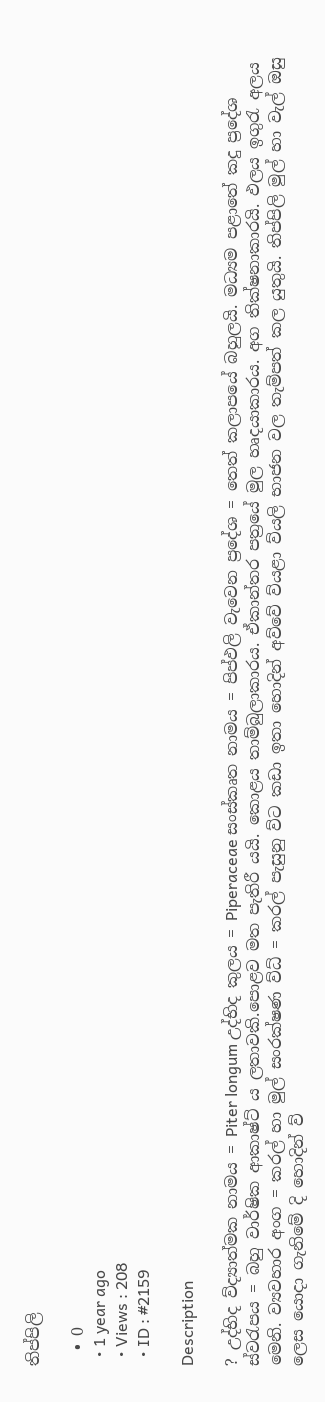තිප්පිලි

  • 0
  • 1 year ago
  • Views : 208
  • ID : #2159

Description

? උද්භිද ව්ද්‍යාත්මක නාමය = Piter longum උද්භිද කුලය = Piperaceae සංස්කෘත නාමය = පිප්ඵලි වැවෙන ප්‍රදේශ = තෙත් කලාපයේ බහුලයි. මධ්‍යම පළාතේ කදු ප්‍රදේශ ස්වරැපය = බහු වාර්ෂික ආකාෂ්ට්‍ ය ලතාවකි.පොළව මත පැතිරී යයි. කොළය තාම්බුලාකාරය. ඒකාන්තර පත්‍රයේ මුල හෘදයාකාරය. අග තික්ෂනාකාරයි. ඵලය ඉගුරැ අලය මෙනි. ව්‍යවහාර අංග = කරල් හා මුල් සංරක්ෂණ ව්ධ් = කරල් පැසුනු ව්ට කඩා ඉතා හොදින් අව්වේ ව්යළා ව්යලි භාජන වල තැම්පත් කල යුතුයි. තිප්පිලි මුල් හා වැල් ඔසු ලෙස යොදා ගැනිමේ දි හොදින් ව්‍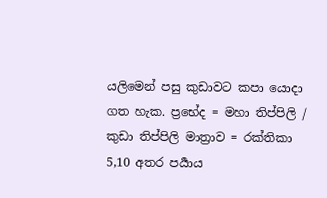යලිමෙන් පසු කුඩාවට කපා යොදා ගත හැක. ප්‍රභේද = මහා තිප්පිලි / කුඩා තිප්පිලි මාත්‍රාව = රක්තිකා 5,10 අතර පර්‍යාය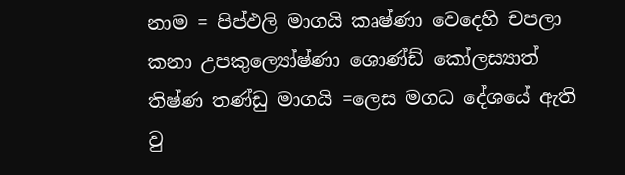නාම = පිප්ඵලි මාගයි කෘෂ්ණා වෙදෙහි චපලා කනා උපකුල්‍යෝෂ්ණා ශොණ්ඩ් කෝලස්‍යාත් තිෂ්ණ තණ්ඩු මාගයි =ලෙස මගධ දේශයේ ඇති වු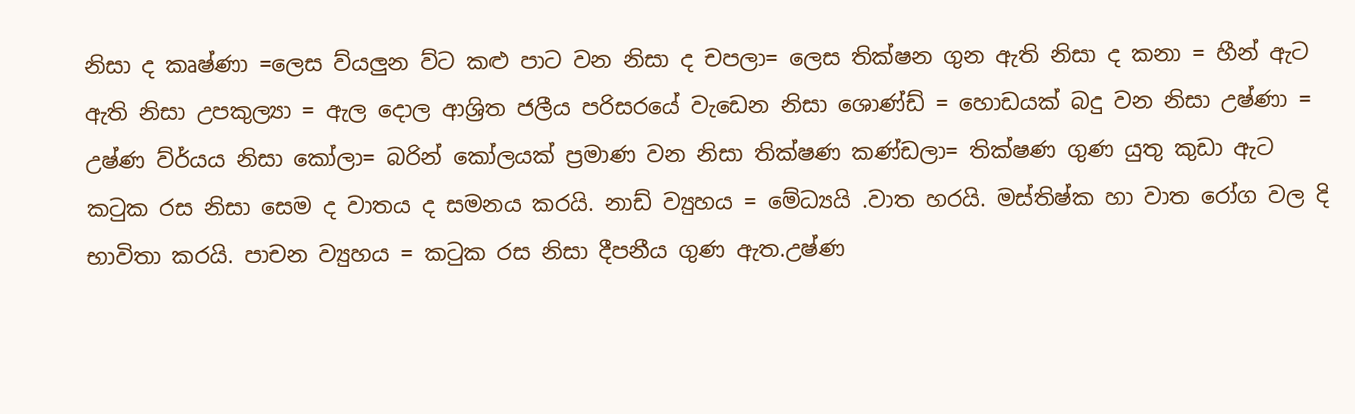නිසා ද කෘෂ්ණා =ලෙස ව්යලුන ව්ට කළු පාට වන නිසා ද චපලා= ලෙස තික්ෂන ගුන ඇති නිසා ද කනා = හීන් ඇට ඇති නිසා උපකුල්‍යා = ඇල දොල ආශ්‍රිත ජලීය පරිසරයේ වැඩෙන නිසා ශොණ්ඩ් = හොඩයක් බදු වන නිසා උෂ්ණා = උෂ්ණ ව්ර්යය නිසා කෝලා= බරින් කෝලයක් ප්‍රමාණ වන නිසා තික්ෂණ කණ්ඩලා= තික්ෂණ ගුණ යුතු කුඩා ඇට කටුක රස නිසා සෙම ද වාතය ද සමනය කරයි. නාඩ් ව්‍යුහය = මේධ්‍යයි .වාත හරයි. මස්තිෂ්ක හා වාත රෝග වල දි භාවිතා කරයි. පාචන ව්‍යුහය = කටුක රස නිසා දීපනීය ගුණ ඇත.උෂ්ණ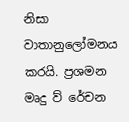නිසා වාතානුලෝමනය කරයි. ප්‍රශමන මෘදු ව් රේචන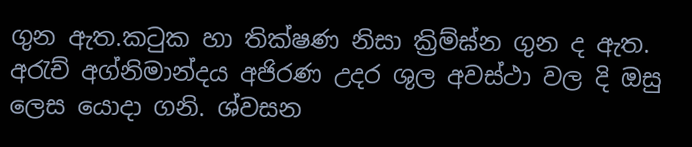ගුන ඇත.කටුක හා තික්ෂණ නිසා ක්‍රිම්ඝ්න ගුන ද ඇත. අරැච් අග්නිමාන්දය අජිරණ උදර ශුල අවස්ථා වල දි ඔසු ලෙස යොදා ගනි. ශ්වසන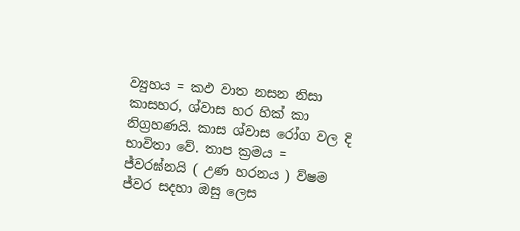ව්‍යුහය = කඵ වාත නසන නිසා කාසහර, ශ්වාස හර හික් කා නිග්‍රහණයි. කාස ශ්වාස රෝග වල දි භාවිතා වේ. තාප ක්‍රමය = ජ්වරඝ්නයි ( උණ හරනය ) ව්ෂම ජ්වර සදහා ඔසු ලෙස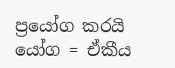ප්‍රයෝග කරයි යෝග = ඒකීය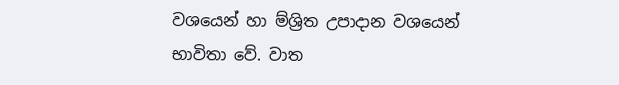වශයෙන් හා ම්ශ්‍රිත උපාදාන වශයෙන් භාවිතා වේ. වාත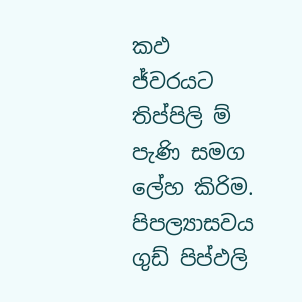කඵ ජ්වරයට තිප්පිලි ම් පැණි සමග ලේහ කිරිම. පිපල්‍යාසවය ගුඩ් පිප්ඵලි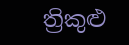ත්‍රිකුළු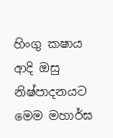හිංගු කෂාය ආදි ඔසු නිෂ්පාදනයට මෙම මහාර්ඝ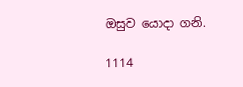ඔසුව යොදා ගනි.

1114